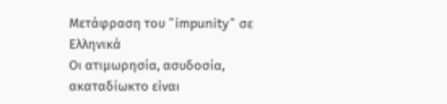Μετάφραση του "impunity" σε Ελληνικά
Οι ατιμωρησία, ασυδοσία, ακαταδίωκτο είναι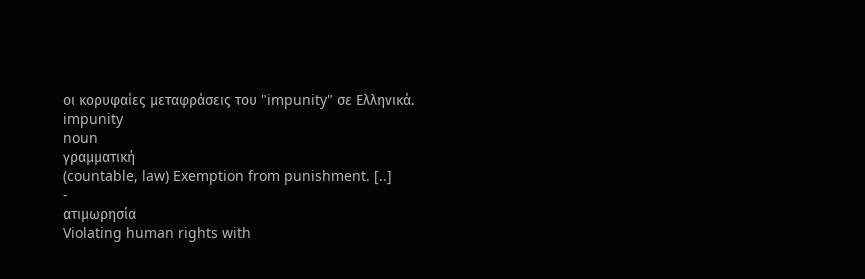οι κορυφαίες μεταφράσεις του "impunity" σε Ελληνικά.
impunity
noun
γραμματική
(countable, law) Exemption from punishment. [..]
-
ατιμωρησία
Violating human rights with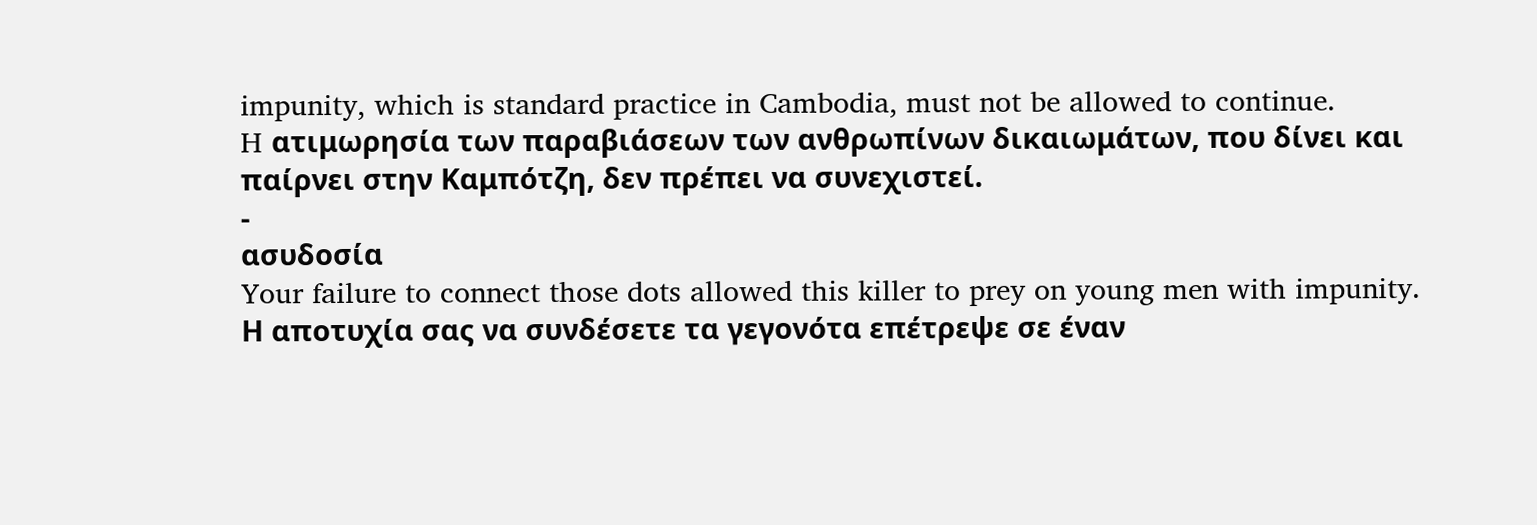impunity, which is standard practice in Cambodia, must not be allowed to continue.
H ατιμωρησία των παραβιάσεων των ανθρωπίνων δικαιωμάτων, που δίνει και παίρνει στην Kαμπότζη, δεν πρέπει να συνεχιστεί.
-
ασυδοσία
Your failure to connect those dots allowed this killer to prey on young men with impunity.
Η αποτυχία σας να συνδέσετε τα γεγονότα επέτρεψε σε έναν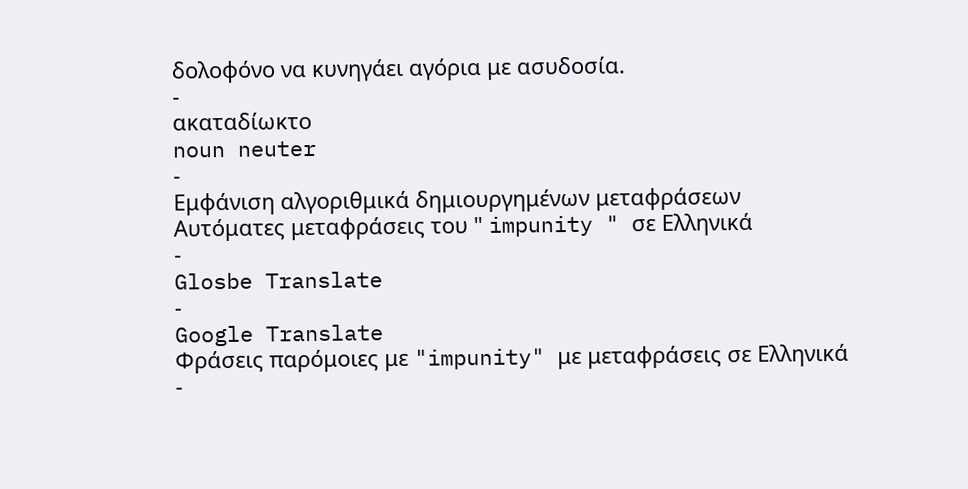δολοφόνο να κυνηγάει αγόρια με ασυδοσία.
-
ακαταδίωκτο
noun neuter
-
Εμφάνιση αλγοριθμικά δημιουργημένων μεταφράσεων
Αυτόματες μεταφράσεις του " impunity " σε Ελληνικά
-
Glosbe Translate
-
Google Translate
Φράσεις παρόμοιες με "impunity" με μεταφράσεις σε Ελληνικά
-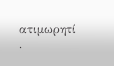ατιμωρητί ·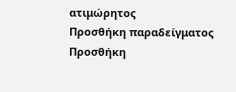ατιμώρητος
Προσθήκη παραδείγματος
Προσθήκη